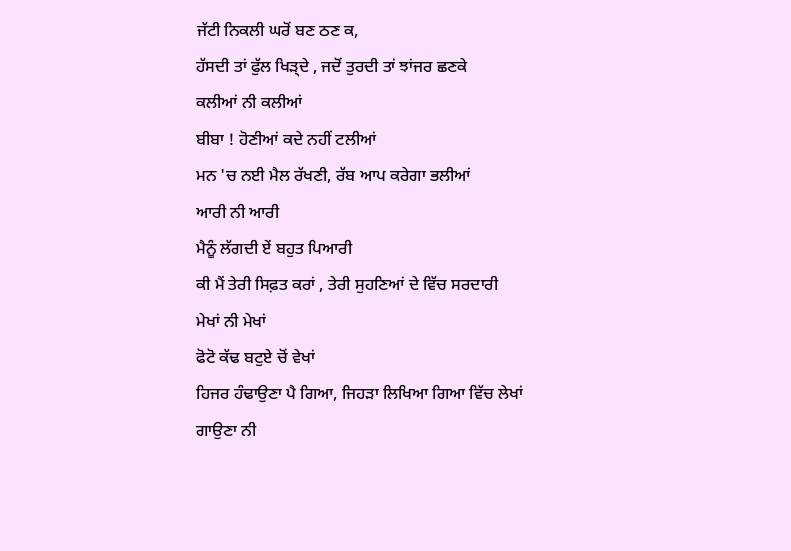ਜੱਟੀ ਨਿਕਲੀ ਘਰੋਂ ਬਣ ਠਣ ਕ,
ਹੱਸਦੀ ਤਾਂ ਫੁੱਲ ਖਿੜ੍ਦੇ , ਜਦੋਂ ਤੁਰਦੀ ਤਾਂ ਝਾਂਜਰ ਛਣਕੇ
ਕਲੀਆਂ ਨੀ ਕਲੀਆਂ
ਬੀਬਾ ! ਹੋਣੀਆਂ ਕਦੇ ਨਹੀਂ ਟਲੀਆਂ
ਮਨ 'ਚ ਨਈ ਮੈਲ ਰੱਖਣੀ, ਰੱਬ ਆਪ ਕਰੇਗਾ ਭਲੀਆਂ
ਆਰੀ ਨੀ ਆਰੀ
ਮੈਨੂੰ ਲੱਗਦੀ ਏਂ ਬਹੁਤ ਪਿਆਰੀ
ਕੀ ਮੈਂ ਤੇਰੀ ਸਿਫ਼ਤ ਕਰਾਂ , ਤੇਰੀ ਸੁਹਣਿਆਂ ਦੇ ਵਿੱਚ ਸਰਦਾਰੀ
ਮੇਖਾਂ ਨੀ ਮੇਖਾਂ
ਫੋਟੋ ਕੱਢ ਬਟੁਏ ਚੋਂ ਵੇਖਾਂ
ਹਿਜਰ ਹੰਢਾਉਣਾ ਪੈ ਗਿਆ, ਜਿਹੜਾ ਲਿਖਿਆ ਗਿਆ ਵਿੱਚ ਲੇਖਾਂ
ਗਾਉਣਾ ਨੀ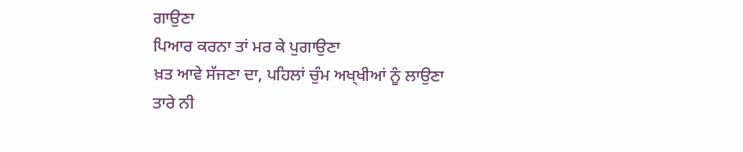ਗਾਉਣਾ
ਪਿਆਰ ਕਰਨਾ ਤਾਂ ਮਰ ਕੇ ਪੁਗਾਉਣਾ
ਖ਼ਤ ਆਵੇ ਸੱਜਣਾ ਦਾ, ਪਹਿਲਾਂ ਚੁੰਮ ਅਖ੍ਖੀਆਂ ਨੂੰ ਲਾਉਣਾ
ਤਾਰੇ ਨੀ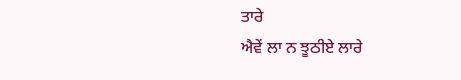ਤਾਰੇ
ਐਵੇਂ ਲਾ ਨ ਝੂਠੀਏ ਲਾਰੇ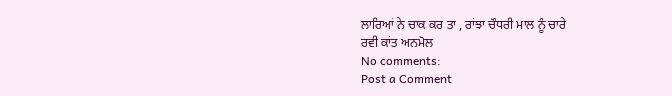ਲਾਰਿਆਂ ਨੇ ਚਾਕ ਕਰ ਤਾ , ਰਾਂਝਾ ਚੌਧਰੀ ਮਾਲ ਨੂੰ ਚਾਰੇ
ਰਵੀ ਕਾਂਤ ਅਨਮੋਲ
No comments:
Post a Comment